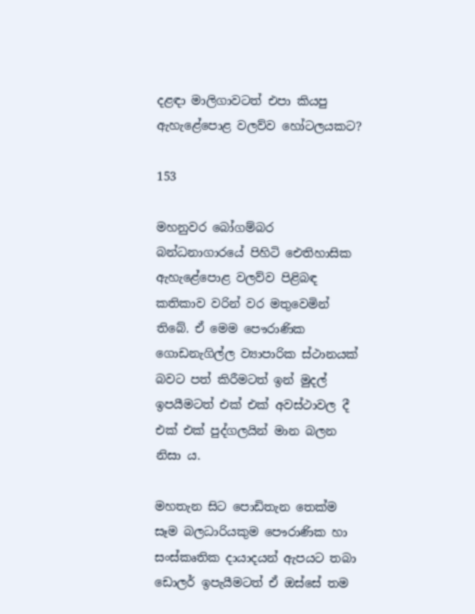දළඳා මාලිගාවටත් එපා කියපු ඇහැළේපොළ වලව්ව හෝටලයකට?

153

මහනුවර බෝගම්බර බන්ධනාගාරයේ පිහිටි ඓතිහාසික ඇහැළේපොළ වලව්ව පිළිබඳ කතිකාව වරින් වර මතුවෙමින් තිබේ. ඒ මෙම පෞරාණික ගොඩනැගිල්ල ව්‍යාපාරික ස්ථානයක් බවට පත් කිරීමටත් ඉන් මුදල් ඉපයීමටත් එක් එක් අවස්ථාවල දී එක් එක් පුද්ගලයින් මාන බලන නිසා ය.

මහතැන සිට පොඩිතැන තෙක්ම සෑම බලධාරියකුම පෞරාණික හා සංස්කෘතික දායාදයන් ඇපයට තබා ඩොලර් ඉපැයීමටත් ඒ ඔස්සේ තම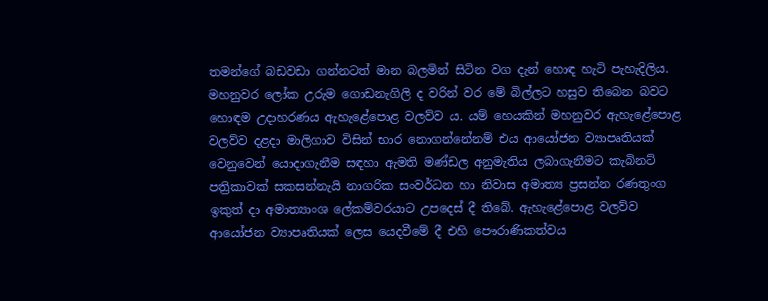තමන්ගේ බඩවඩා ගන්නටත් මාන බලමින් සිටින වග දැන් හොඳ හැටි පැහැදිලිය. මහනුවර ලෝක උරුම ගොඩනැගිලි ද වරින් වර මේ බිල්ලට හසුව තිබෙන බවට හොඳම උදාහරණය ඇහැළේපොළ වලව්ව ය. යම් හෙයකින් මහනුවර ඇහැළේපොළ වලව්ව දළදා මාලිගාව විසින් භාර නොගන්නේනම් එය ආයෝජන ව්‍යාපෘතියක් වෙනුවෙන් යොදාගැනීම සඳහා ඇමති මණ්ඩල අනුමැතිය ලබාගැනීමට කැබිනට් පත්‍රිකාවක් සකසන්නැයි නාගරික සංවර්ධන හා නිවාස අමාත්‍ය ප්‍රසන්න රණතුංග ඉකුත් දා අමාත්‍යාංශ ලේකම්වරයාට උපදෙස් දී තිබේ. ඇහැළේපොළ වලව්ව ආයෝජන ව්‍යාපෘතියක් ලෙස යෙදවීමේ දී එහි පෞරාණිකත්වය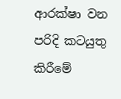ආරක්ෂා වන පරිදි කටයුතු කිරීමේ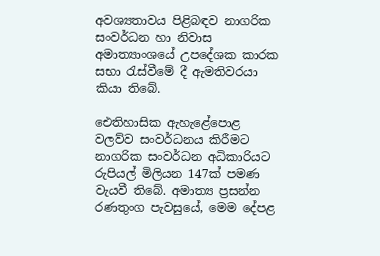අවශ්‍යතාවය පිළිබඳව නාගරික සංවර්ධන හා නිවාස අමාත්‍යාංශයේ උපදේශක කාරක සභා රැස්වීමේ දී ඇමතිවරයා කියා තිබේ.

ඓතිහාසික ඇහැළේපොළ වලව්ව සංවර්ධනය කිරීමට නාගරික සංවර්ධන අධිකාරියට රුපියල් මිලියන 147ක් පමණ වැයවී තිබේ. අමාත්‍ය ප්‍රසන්න රණතුංග පැවසුයේ, මෙම දේපළ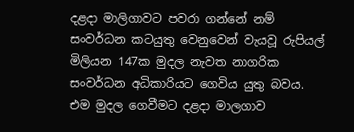දළදා මාලිගාවට පවරා ගන්නේ නම් සංවර්ධන කටයුතු වෙනුවෙන් වැයවූ රුපියල් මිලියන 147ක මුදල නැවත නාගරික සංවර්ධන අධිකාරියට ගෙවිය යුතු බවය. එම මුදල ගෙවීමට දළදා මාලගාව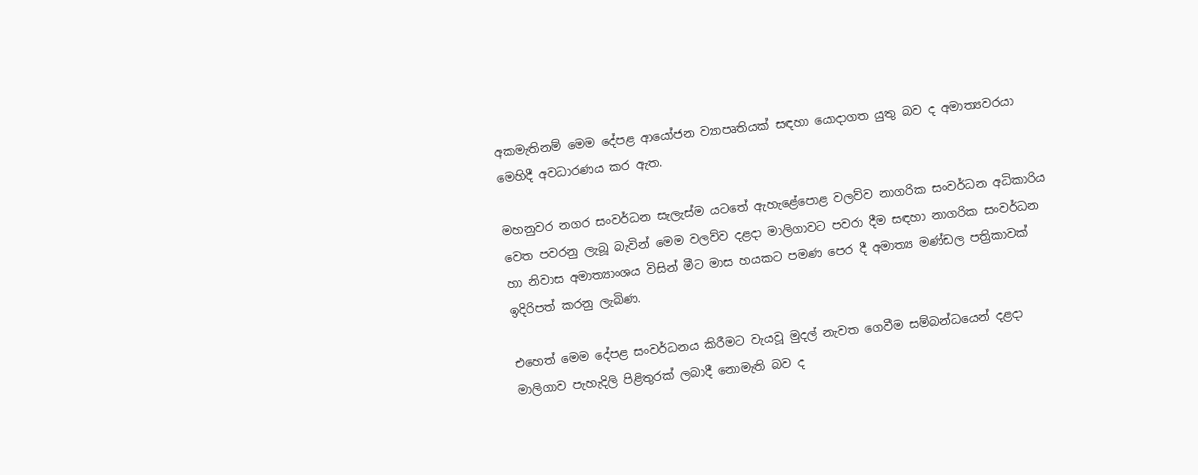අකමැතිනම් මෙම දේපළ ආයෝජන ව්‍යාපෘතියක් සඳහා යොදාගත යුතු බව ද අමාත්‍යවරයා මෙහිදී අවධාරණය කර ඇත.

මහනුවර නගර සංවර්ධන සැලැස්ම යටතේ ඇහැළේපොළ වලව්ව නාගරික සංවර්ධන අධිකාරිය වෙත පවරනු ලැබූ බැවින් මෙම වලව්ව දළදා මාලිගාවට පවරා දීම සඳහා නාගරික සංවර්ධන හා නිවාස අමාත්‍යාංශය විසින් මීට මාස හයකට පමණ පෙර දී අමාත්‍ය මණ්ඩල පත්‍රිකාවක් ඉදිරිපත් කරනු ලැබිණ.

එහෙත් මෙම දේපළ සංවර්ධනය කිරීමට වැයවූ මුදල් නැවත ගෙවීම සම්බන්ධයෙන් දළදා මාලිගාව පැහැදිලි පිළිතුරක් ලබාදී නොමැති බව ද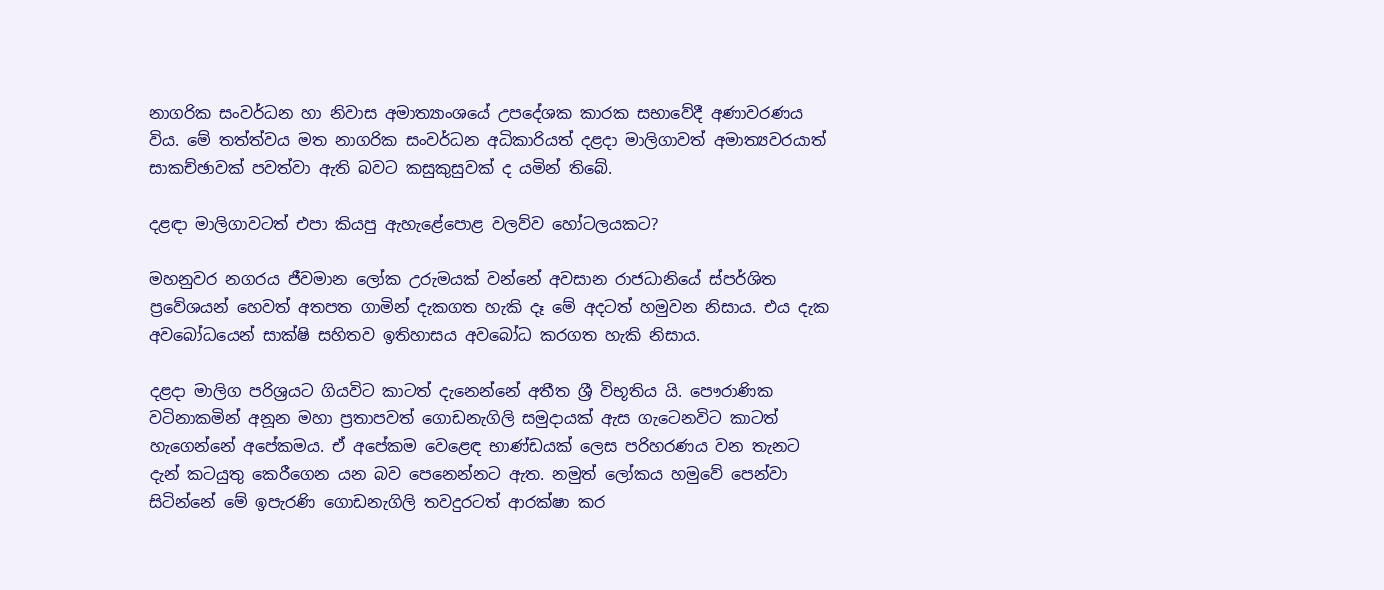නාගරික සංවර්ධන හා නිවාස අමාත්‍යාංශයේ උපදේශක කාරක සභාවේදී අණාවරණය විය. මේ තත්ත්වය මත නාගරික සංවර්ධන අධිකාරියත් දළදා මාලිගාවත් අමාත්‍යවරයාත් සාකච්ඡාවක් පවත්වා ඇති බවට කසුකුසුවක් ද යමින් තිබේ.

දළඳා මාලිගාවටත් එපා කියපු ඇහැළේපොළ වලව්ව හෝටලයකට?

මහනුවර නගරය ජීවමාන ලෝක උරුමයක් වන්නේ අවසාන රාජධානියේ ස්පර්ශිත ප්‍රවේශයන් හෙවත් අතපත ගාමින් දැකගත හැකි දෑ මේ අදටත් හමුවන නිසාය. එය දැක අවබෝධයෙන් සාක්ෂි සහිතව ඉතිහාසය අවබෝධ කරගත හැකි නිසාය.

දළදා මාලිග පරිශ්‍රයට ගියවිට කාටත් දැනෙන්නේ අතීත ශ්‍රී විභූතිය යි. පෞරාණික වටිනාකමින් අනූන මහා ප්‍රතාපවත් ගොඩනැගිලි සමුදායක් ඇස ගැටෙනවිට කාටත් හැගෙන්නේ අපේකමය. ඒ අපේකම වෙළෙඳ භාණ්ඩයක් ලෙස පරිහරණය වන තැනට දැන් කටයුතු කෙරීගෙන යන බව පෙනෙන්නට ඇත. නමුත් ලෝකය හමුවේ පෙන්වා සිටින්නේ මේ ඉපැරණි ගොඩනැගිලි තවදුරටත් ආරක්ෂා කර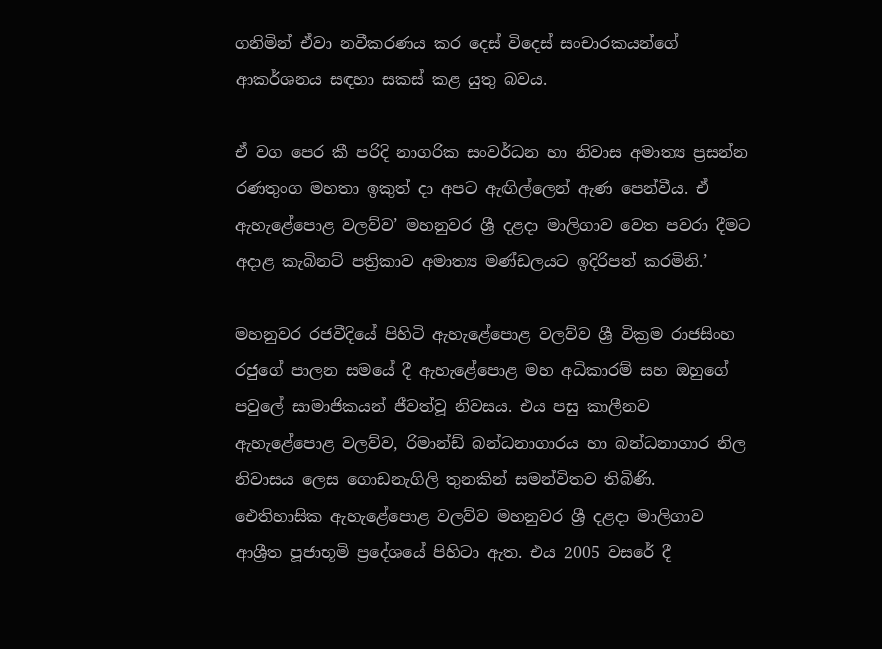ගනිමින් ඒවා නවීකරණය කර දෙස් විදෙස් සංචාරකයන්ගේ ආකර්ශනය සඳහා සකස් කළ යුතු බවය.

ඒ වග පෙර කී පරිදි නාගරික සංවර්ධන හා නිවාස අමාත්‍ය ප්‍රසන්න රණතුංග මහතා ඉකුත් දා අපට ඇඟිල්ලෙන් ඇණ පෙන්වීය. ඒ ඇහැළේපොළ වලව්ව’ මහනුවර ශ්‍රී දළදා මාලිගාව වෙත පවරා දීමට අදාළ කැබිනට් පත්‍රිකාව අමාත්‍ය මණ්ඩලයට ඉදිරිපත් කරමිනි.’

මහනුවර රජවීදියේ පිහිටි ඇහැළේපොළ වලව්ව ශ්‍රී වික්‍රම රාජසිංහ රජුගේ පාලන සමයේ දී ඇහැළේපොළ මහ අධිකාරම් සහ ඔහුගේ පවුලේ සාමාජිකයන් ජීවත්වූ නිවසය. එය පසු කාලීනව ඇහැළේපොළ වලව්ව, රිමාන්ඩ් බන්ධනාගාරය හා බන්ධනාගාර නිල නිවාසය ලෙස ගොඩනැගිලි තුනකින් සමන්විතව තිබිණි. ඓතිහාසික ඇහැළේපොළ වලව්ව මහනුවර ශ්‍රී දළදා මාලිගාව ආශ්‍රීත පූජාභූමි ප්‍රදේශයේ පිහිටා ඇත. එය 2005 වසරේ දී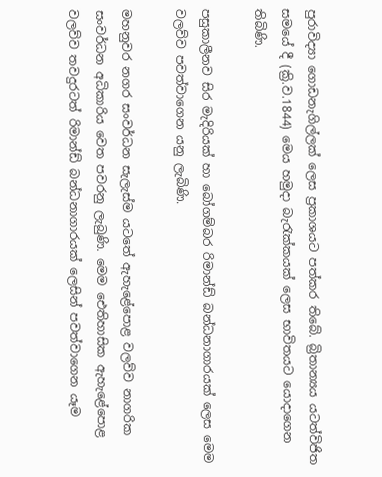පුරාවිද්‍යා ගොඩනැගිල්ලක් ලෙස ප්‍රකාශයට පත්කර තිබේ. බ්‍රිතාන්‍යය යටත්විජිත සමයේ දී (ක්‍රි.ව.1844) මෙය හමුදා බැරැක්කයක් ලෙස භාවිතයට යොදාගෙන තිබිණි.

පසුකාලීනව සිර මැදිරියක් හා බෝගම්බර රිමාන්ඩ් බන්ධනාගාරයක් ලෙස මෙම වලව්ව පවත්වාගෙන යනු ලැබිණි.

මහනුවර නගර සංවර්ධන සැලැස්ම යටතේ ඇහැළේපොළ වලව්ව නාගරික සංවර්ධන අධිකාරිය වෙත පවරනු ලැබුණි. මෙම ඓතිහාසික ඇහැළේපොළ වලව්ව තවදුරටත් රිමාන්ඩ් බන්ධනාගාරයක් ලෙසින් පවත්වාගෙන යෑම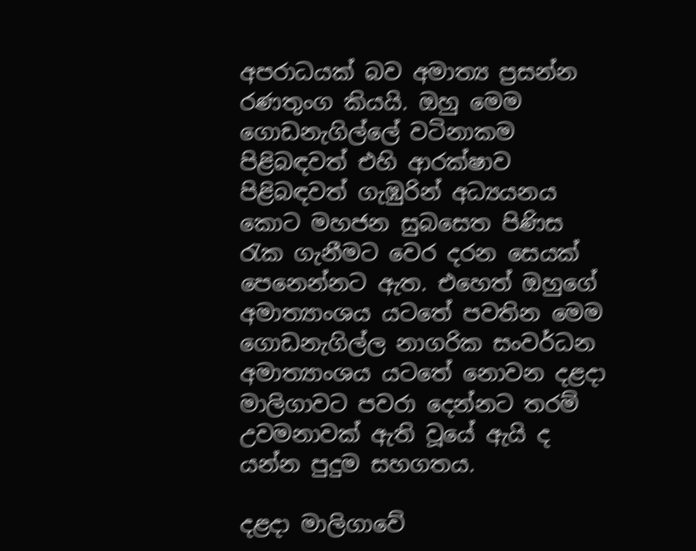අපරාධයක් බව අමාත්‍ය ප්‍රසන්න රණතුංග කියයි. ඔහු මෙම ගොඩනැගිල්ලේ වටිනාකම පිළිබඳවත් එහි ආරක්ෂාව පිළිබඳවත් ගැඹුරින් අධ්‍යයනය කොට මහජන සුබසෙත පිණිස රැක ගැනීමට වෙර දරන සෙයක් පෙනෙන්නට ඇත. එහෙත් ඔහුගේ අමාත්‍යාංශය යටතේ පවතින මෙම ගොඩනැගිල්ල නාගරික සංවර්ධන අමාත්‍යාංශය යටතේ නොවන දළදා මාලිගාවට පවරා දෙන්නට තරම් උවමනාවක් ඇති වූයේ ඇයි ද යන්න පුදුම සහගතය.

දළදා මාලිගාවේ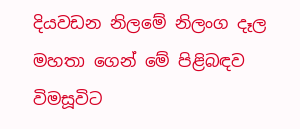දියවඩන නිලමේ නිලංග දෑල මහතා ගෙන් මේ පිළිබඳව විමසූවිට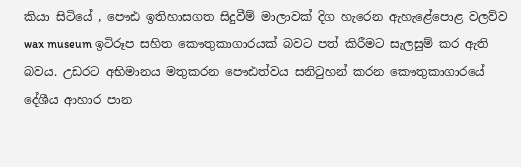කියා සිටියේ , පෞඪ ඉතිහාසගත සිදුවීම් මාලාවක් දිග හැරෙන ඇහැළේපොළ වලව්ව wax museum ඉටිරූප සහිත කෞතුකාගාරයක් බවට පත් කිරීමට සැලසුම් කර ඇති බවය. උඩරට අභිමානය මතුකරන පෞඪත්වය සනිටුහන් කරන කෞතුකාගාරයේ දේශීය ආහාර පාන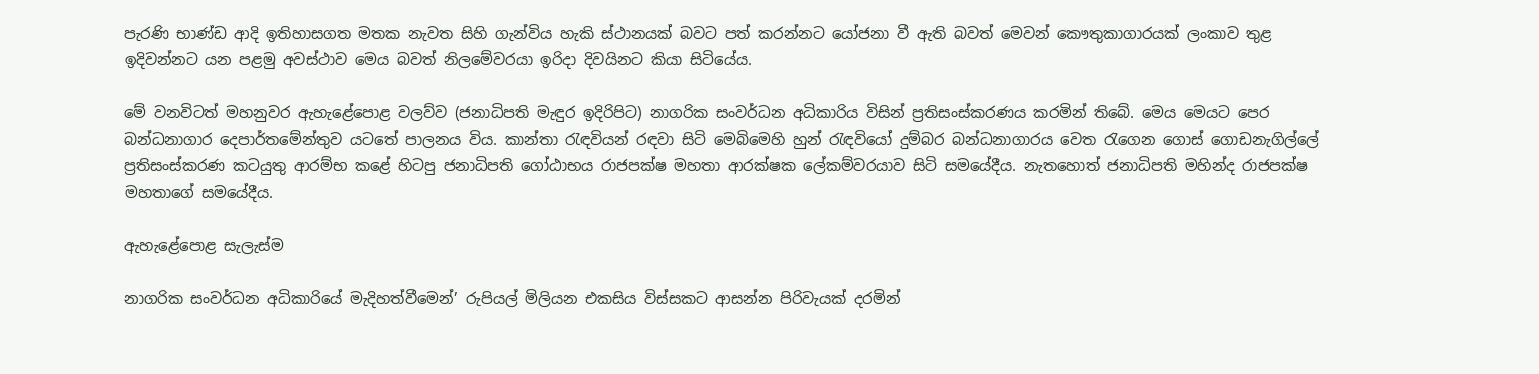පැරණි භාණ්ඩ ආදි ඉතිහාසගත මතක නැවත සිහි ගැන්විය හැකි ස්ථානයක් බවට පත් කරන්නට යෝජනා වී ඇති බවත් මෙවන් කෞතුකාගාරයක් ලංකාව තුළ ඉදිවන්නට යන පළමු අවස්ථාව මෙය බවත් නිලමේවරයා ඉරිදා දිවයිනට කියා සිටියේය.

මේ වනවිටත් මහනුවර ඇහැළේපොළ වලව්ව (ජනාධිපති මැඳුර ඉදිරිපිට) නාගරික සංවර්ධන අධිකාරිය විසින් ප්‍රතිසංස්කරණය කරමින් තිබේ. මෙය මෙයට පෙර බන්ධනාගාර දෙපාර්තමේන්තුව යටතේ පාලනය විය. කාන්තා රැඳවියන් රඳවා සිටි මෙබිමෙහි හුන් රැඳවියෝ දුම්බර බන්ධනාගාරය වෙත රැගෙන ගොස් ගොඩනැගිල්ලේ ප්‍රතිසංස්කරණ කටයුතු ආරම්භ කළේ හිටපු ජනාධිපති ගෝඨාභය රාජපක්ෂ මහතා ආරක්ෂක ලේකම්වරයාව සිටි සමයේදීය. නැතහොත් ජනාධිපති මහින්ද රාජපක්ෂ මහතාගේ සමයේදීය.

ඇහැළේපොළ සැලැස්ම

නාගරික සංවර්ධන අධිකාරියේ මැදිහත්වීමෙන්’ රුපියල් මිලියන එකසිය විස්සකට ආසන්න පිරිවැයක් දරමින්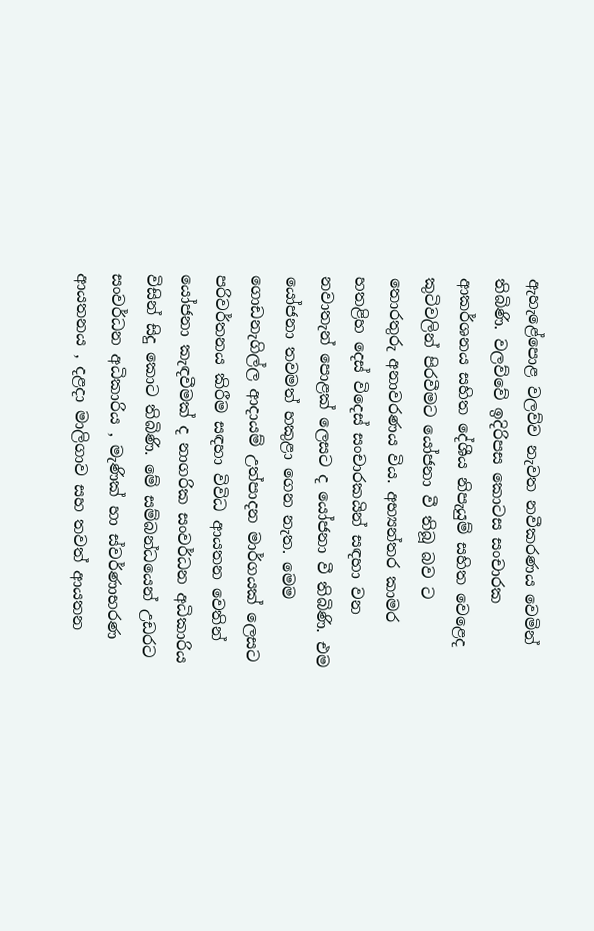ඇහැළේපොළ වලව්ව නැවත නවීකරණය වෙමින් තිබිණි. වලව්වේ ඉදිරිපස කොටස සංචාරක ආකර්ශනය සහිත දේශීය නිපැයුම් සහිත වෙළෙද කුටිවලින් පිරවීමට යෝජනා වී තිබූ බව ට තොරතුරු අනාවරණය විය. අභ්‍යන්තර කාමර හතළිහ දෙස් විදෙස් සංචාරකයින් සඳහා වන නවාතැන් පොළක් ලෙසට ද යෝජනා වී තිබිණි. එම යෝජනා තවමත් හකුළා ගෙන නැත. මෙම ගොඩනැගිල්ල ආදායම් උත්පාදන මාර්ගයක් ලෙසට පරිවර්තනය කිරීම සඳහා විවිධ ආයතන වෙතින් යෝජනා කැඳවීමක් ද නාගරික සංවර්ධන අධිකාරිය විසින් සිදු කොට තිබිණි. මේ සම්බන්ධයෙන් උඩරට සංවර්ධන අධිකාරිය , මැණික් හා ස්වර්ණාභරණ ආයතනය , දළදා මාලිගාව සහ තවත් ආයතන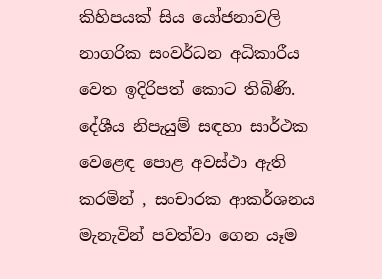කිහිපයක් සිය යෝජනාවලි නාගරික සංවර්ධන අධිකාරීය වෙත ඉදිරිපත් කොට තිබිණි. දේශීය නිපැයුම් සඳහා සාර්ථක වෙළෙඳ පොළ අවස්ථා ඇති කරමින් , සංචාරක ආකර්ශනය මැනැවින් පවත්වා ගෙන යෑම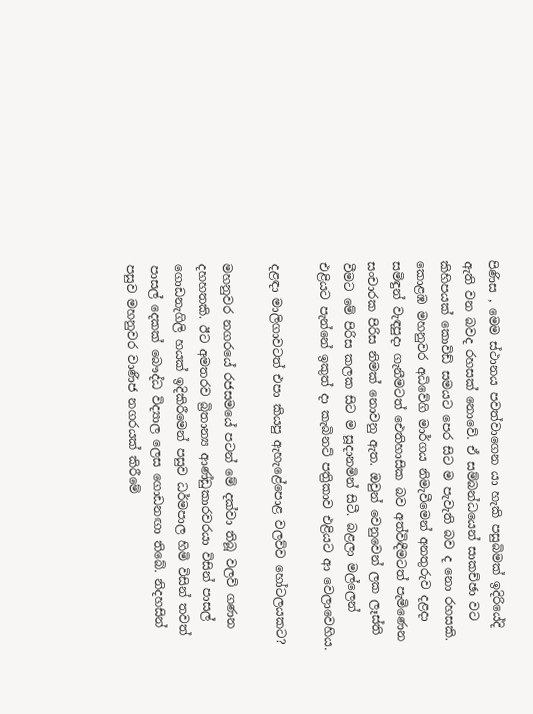පිණිස , මෙම ස්ථානය පවත්වාගෙන යා හැකි පසුබිමක් ඉදිරියේදි ඇති වන බවද රහසක් නොවේ. ඒ සම්බන්ධයෙන් සාකච්ඡා වට කිහිපයක් කොවිඩ් සමයට පෙර සිට ම පැවැති බව ද නො රහසකි. කොළඹ මහනුවර අධිවේගි මාර්ගය නිමැවීමෙන් අනතුරුව දළදා සමිඳුන් වැඳපුදා ගැනීමටත් ඓතිහාසික බව අත්විඳීමටත් පැමිණෙන සංචාරක පිරිස නිමක් නොවනු ඇත. ඔවුන් වෙනුවෙන් ලක ලෑස්ති වීමට මේ පිරිස කලක සිට ම සූදානමින් සිටී. බළලා මල්ලෙන් එළියට පැන්නේ ඉකුත් දා කැබිනට් පත්‍රිකාව එළියට ආ වෙලාවෙහිය.

දළඳා මාලිගාවටත් එපා කියපු ඇහැළේපොළ වලව්ව හෝටලයකට?

මහනුවර නගරයේ රජසමයේ පටන් මේ දක්වා තිබූ වලව් ගණන දහහතකි. ඊට අමතරව බ්‍රිතාන්‍ය ආණ්ඩුකාරවරයා විසින් පාසල් ගොඩනැගිලි හයක් ඉදිකිරීමෙන් පසුව ධර්මපාල හිමි විසින් තවත් පාසල් දෙකක් බෞද්ධ විද්‍යාල ලෙස ගොඩනඟා තිබේ. නිදහසින් පසුව මහනුවර වාණිජ නගරයක් කිරීමේ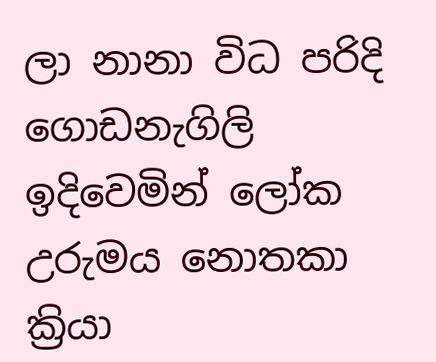ලා නානා විධ පරිදි ගොඩනැගිලි ඉදිවෙමින් ලෝක උරුමය නොතකා ක්‍රියා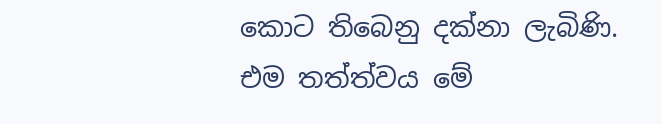කොට තිබෙනු දක්නා ලැබිණි. එම තත්ත්වය මේ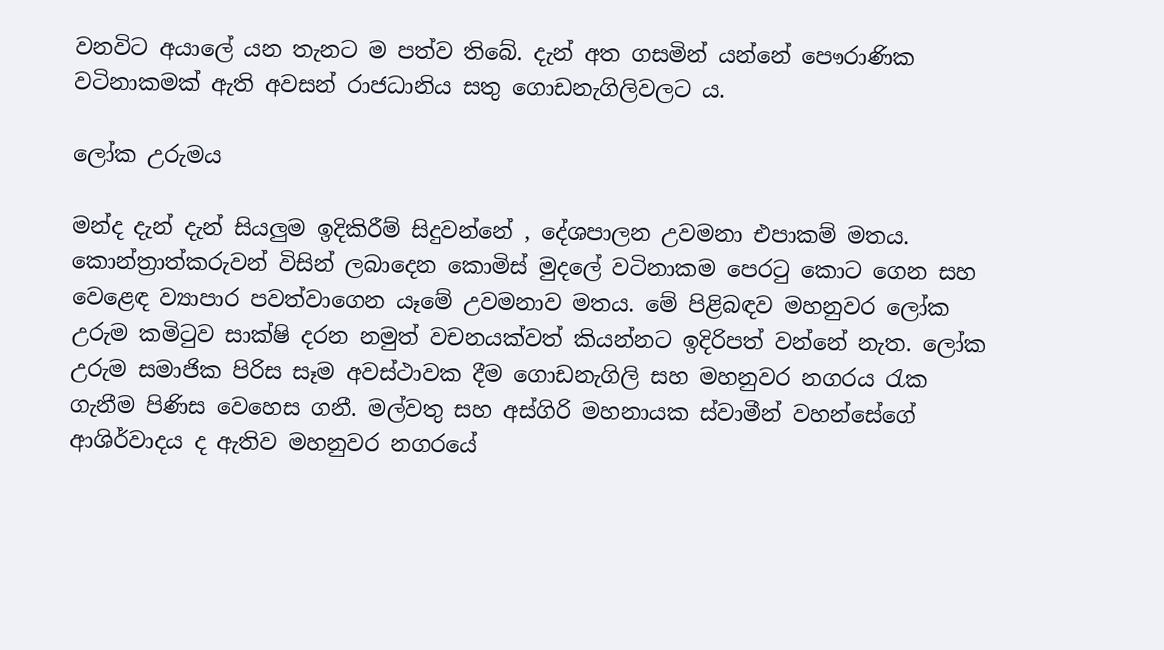වනවිට අයාලේ යන තැනට ම පත්ව තිබේ. දැන් අත ගසමින් යන්නේ පෞරාණික වටිනාකමක් ඇති අවසන් රාජධානිය සතු ගොඩනැගිලිවලට ය.

ලෝක උරුමය

මන්ද දැන් දැන් සියලුම ඉදිකිරීම් සිදුවන්නේ , දේශපාලන උවමනා එපාකම් මතය. කොන්ත්‍රාත්කරුවන් විසින් ලබාදෙන කොමිස් මුදලේ වටිනාකම පෙරටු කොට ගෙන සහ වෙළෙඳ ව්‍යාපාර පවත්වාගෙන යෑමේ උවමනාව මතය. මේ පිළිබඳව මහනුවර ලෝක උරුම කමිටුව සාක්ෂි දරන නමුත් වචනයක්වත් කියන්නට ඉදිරිපත් වන්නේ නැත. ලෝක උරුම සමාජික පිරිස සෑම අවස්ථාවක දීම ගොඩනැගිලි සහ මහනුවර නගරය රැක ගැනීම පිණිස වෙහෙස ගනී. මල්වතු සහ අස්ගිරි මහනායක ස්වාමීන් වහන්සේගේ ආශිර්වාදය ද ඇතිව මහනුවර නගරයේ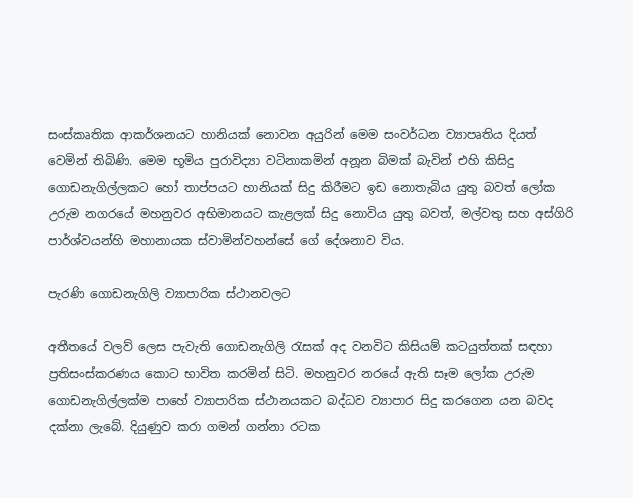සංස්කෘතික ආකර්ශනයට හානියක් නොවන අයුරින් මෙම සංවර්ධන ව්‍යාපෘතිය දියත් වෙමින් තිබිණි. මෙම භූමිය පුරාවිද්‍යා වටිනාකමින් අනූන බිමක් බැවින් එහි කිසිදු ගොඩනැගිල්ලකට හෝ තාප්පයට හානියක් සිදු කිරීමට ඉඩ නොතැබිය යුතු බවත් ලෝක උරුම නගරයේ මහනුවර අභිමානයට කැළලක් සිදු නොවිය යුතු බවත්, මල්වතු සහ අස්ගිරි පාර්ශ්වයන්හි මහානායක ස්වාමින්වහන්සේ ගේ දේශනාව විය.

පැරණි ගොඩනැගිලි ව්‍යාපාරික ස්ථානවලට

අතීතයේ වලව් ලෙස පැවැති ගොඩනැගිලි රැසක් අද වනවිට කිසියම් කටයුත්තක් සඳහා ප්‍රතිසංස්කරණය කොට භාවිත කරමින් සිටි. මහනුවර නරයේ ඇති සෑම ලෝක උරුම ගොඩනැගිල්ලක්ම පාහේ ව්‍යාපාරික ස්ථානයකට බද්ධව ව්‍යාපාර සිදු කරගෙන යන බවද දක්නා ලැබේ. දියුණුව කරා ගමන් ගන්නා රටක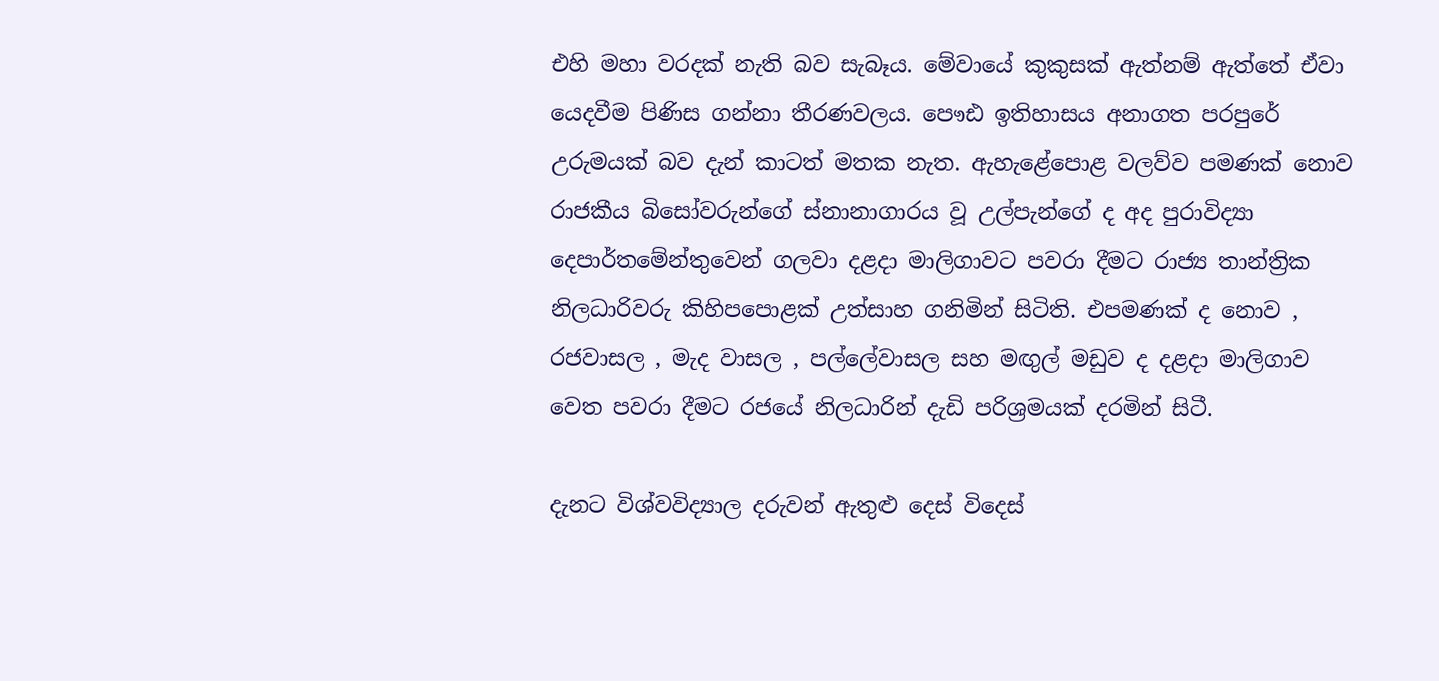එහි මහා වරදක් නැති බව සැබෑය. මේවායේ කුකුසක් ඇත්නම් ඇත්තේ ඒවා යෙදවීම පිණිස ගන්නා තීරණවලය. පෞඪ ඉතිහාසය අනාගත පරපුරේ උරුමයක් බව දැන් කාටත් මතක නැත. ඇහැළේපොළ වලව්ව පමණක් නොව රාජකීය බිසෝවරුන්ගේ ස්නානාගාරය වූ උල්පැන්ගේ ද අද පුරාවිද්‍යා දෙපාර්තමේන්තුවෙන් ගලවා දළදා මාලිගාවට පවරා දීමට රාජ්‍ය තාන්ත්‍රික නිලධාරිවරු කිහිපපොළක් උත්සාහ ගනිමින් සිටිති. එපමණක් ද නොව , රජවාසල , මැද වාසල , පල්ලේවාසල සහ මඟුල් මඩුව ද දළදා මාලිගාව වෙත පවරා දීමට රජයේ නිලධාරින් දැඩි පරිශ්‍රමයක් දරමින් සිටී.

දැනට විශ්වවිද්‍යාල දරුවන් ඇතුළු දෙස් විදෙස්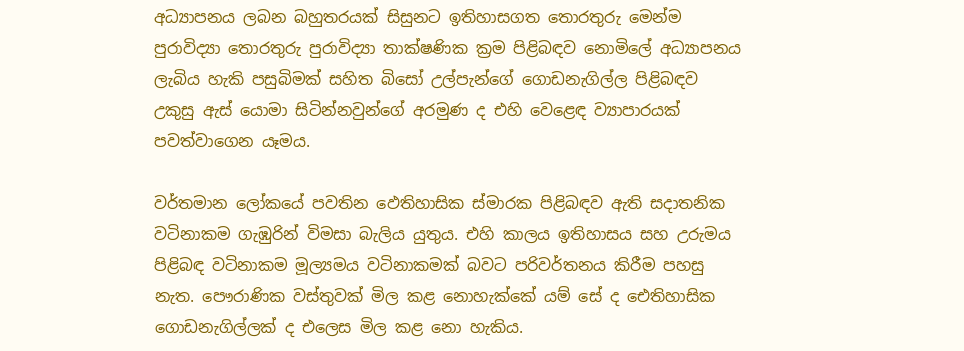අධ්‍යාපනය ලබන බහුතරයක් සිසුනට ඉතිහාසගත තොරතුරු මෙන්ම පුරාවිද්‍යා තොරතුරු පුරාවිද්‍යා තාක්ෂණික ක්‍රම පිළිබඳව නොමිලේ අධ්‍යාපනය ලැබිය හැකි පසුබිමක් සහිත බිසෝ උල්පැන්ගේ ගොඩනැගිල්ල පිළිබඳව උකුසු ඇස් යොමා සිටින්නවුන්ගේ අරමුණ ද එහි වෙළෙඳ ව්‍යාපාරයක් පවත්වාගෙන යෑමය.

වර්තමාන ලෝකයේ පවතින ඵෙතිහාසික ස්මාරක පිළිබඳව ඇති සදාතනික වටිනාකම ගැඹුරින් විමසා බැලිය යුතුය. එහි කාලය ඉතිහාසය සහ උරුමය පිළිබඳ වටිනාකම මූල්‍යමය වටිනාකමක් බවට පරිවර්තනය කිරීම පහසු නැත. පෞරාණික වස්තුවක් මිල කළ නොහැක්කේ යම් සේ ද ඓතිහාසික ගොඩනැගිල්ලක් ද එලෙස මිල කළ නො හැකිය.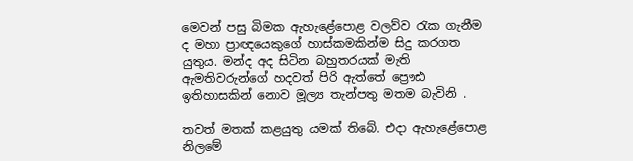මෙවන් පසු බිමක ඇහැළේපොළ වලව්ව රැක ගැනීම ද මහා ප්‍රාඥයෙකුගේ හාස්කමකින්ම සිදු කරගත යුතුය. මන්ද අද සිටින බහුතරයක් මැති ඇමතිවරුන්ගේ හදවත් පිරි ඇත්තේ ප්‍රෞඪ ඉතිහාසකින් නොව මූල්‍ය තැන්පතු මතම බැවිනි .

තවත් මතක් කළයුතු යමක් තිබේ. එදා ඇහැළේපොළ නිලමේ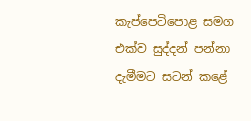කැප්පෙටිපොළ සමග එක්ව සුද්දන් පන්නා දැමීමට සටන් කළේ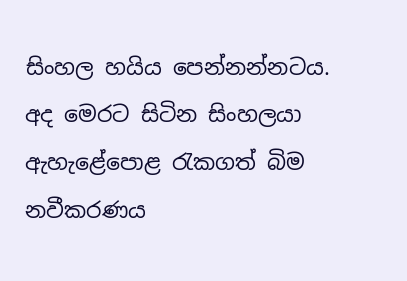සිංහල හයිය පෙන්නන්නටය. අද මෙරට සිටින සිංහලයා ඇහැළේපොළ රැකගත් බිම නවීකරණය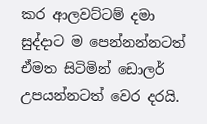කර ආලවට්ටම් දමා සුද්දාට ම පෙන්නන්නටත් ඒමත සිටිමින් ඩොලර් උපයන්නටත් වෙර දරයි.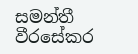සමන්තී වීරසේකර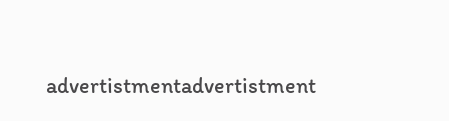advertistmentadvertistment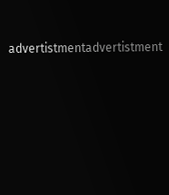advertistmentadvertistment